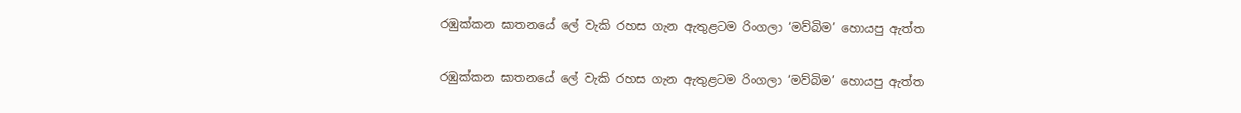රඹුක්කන ඝාතනයේ ලේ වැකි රහස ගැන ඇතුළටම රිංගලා ‘මව්බිම’ හොයපු ඇත්ත

රඹුක්කන ඝාතනයේ ලේ වැකි රහස ගැන ඇතුළටම රිංගලා ‘මව්බිම’ හොයපු ඇත්ත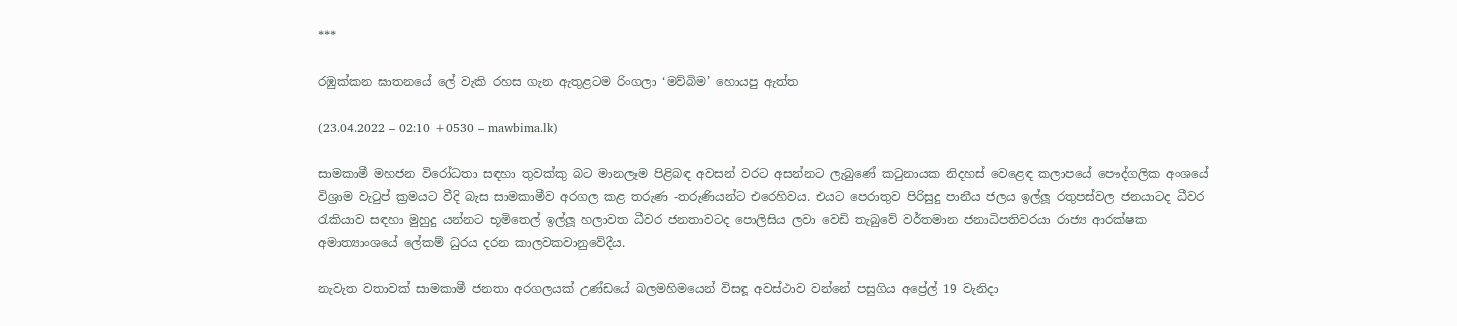***

රඹුක්කන ඝාතනයේ ලේ වැකි රහස ගැන ඇතුළටම රිංගලා ‘මව්බිම’ හොයපු ඇත්ත

(23.04.2022 – 02:10 +0530 – mawbima.lk)

සාමකාමී මහජන විරෝධතා සඳහා තුවක්කු බට මානලෑම පිළිබඳ අවසන් වරට අසන්නට ලැබුණේ කටුනායක නිදහස් වෙළෙඳ කලාපයේ පෞද්ගලික අංශයේ විශ්‍රාම වැටුප් ක්‍රමයට වීදි බැස සාමකාමීව අරගල කළ තරුණ -තරුණියන්ට එරෙහිවය. එයට පෙරාතුව පිරිසුදු පානීය ජලය ඉල්ලූ රතුපස්වල ජනයාටද ධීවර රැකියාව සඳහා මුහුදු යන්නට භූමිතෙල් ඉල්ලූ හලාවත ධීවර ජනතාවටද පොලිසිය ලවා වෙඩි තැබුවේ වර්තමාන ජනාධිපතිවරයා රාජ්‍ය ආරක්ෂක අමාත්‍යාංශයේ ලේකම් ධුරය දරන කාලවකවානුවේදීය.

නැවැත වතාවක් සාමකාමී ජනතා අරගලයක් උණ්ඩයේ බලමහිමයෙන් විසඳූ අවස්ථාව වන්නේ පසුගිය අප්‍රේල් 19 වැනිදා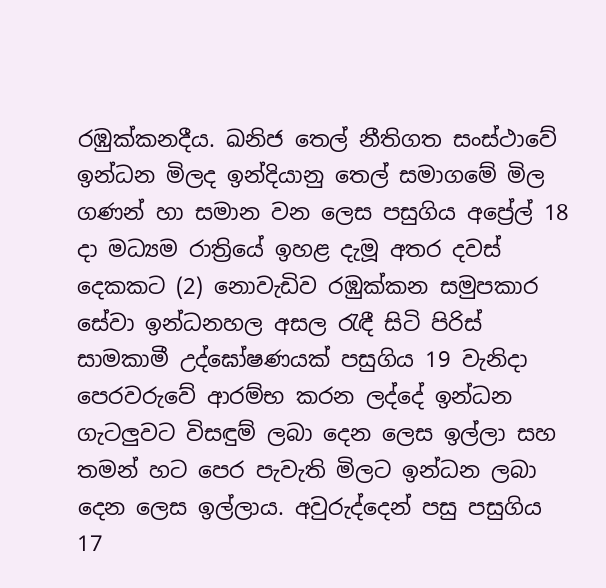රඹුක්කනදීය. ඛනිජ තෙල් නීතිගත සංස්ථාවේ ඉන්ධන මිලද ඉන්දියානු තෙල් සමාගමේ මිල ගණන් හා සමාන වන ලෙස පසුගිය අප්‍රේල් 18 දා මධ්‍යම රාත්‍රියේ ඉහළ දැමූ අතර දවස් දෙකකට (2) නොවැඩිව රඹුක්කන සමුපකාර සේවා ඉන්ධනහල අසල රැඳී සිටි පිරිස් සාමකාමී උද්ඝෝෂණයක් පසුගිය 19 වැනිදා පෙරවරුවේ ආරම්භ කරන ලද්දේ ඉන්ධන ගැටලුවට විසඳුම් ලබා දෙන ලෙස ඉල්ලා සහ තමන් හට පෙර පැවැති මිලට ඉන්ධන ලබා දෙන ලෙස ඉල්ලාය. අවුරුද්දෙන් පසු පසුගිය 17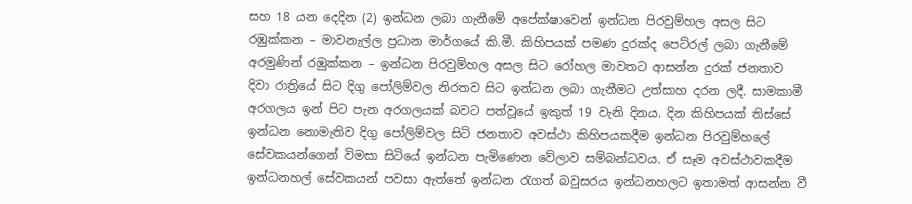සහ 18 යන දෙදින (2) ඉන්ධන ලබා ගැනීමේ අපේක්ෂාවෙන් ඉන්ධන පිරවුම්හල අසල සිට රඹුක්කන – මාවනැල්ල ප්‍රධාන මාර්ගයේ කි.මී. කිහිපයක් පමණ දුරක්ද පෙට්රල් ලබා ගැනීමේ අරමුණින් රඹුක්කන – ඉන්ධන පිරවුම්හල අසල සිට රෝහල මාවතට ආසන්න දුරක් ජනතාව දිවා රාත්‍රියේ සිට දිගු පෝලිම්වල නිරතව සිට ඉන්ධන ලබා ගැනීමට උත්සාහ දරන ලදී. සාමකාමී අරගලය ඉන් පිට පැන අරගලයක් බවට පත්වූයේ ඉකුත් 19 වැනි දිනය. දින කිහිපයක් තිස්සේ ඉන්ධන නොමැතිව දිගු පෝලිම්වල සිටි ජනතාව අවස්ථා කිහිපයකදීම ඉන්ධන පිරවුම්හලේ සේවකයන්ගෙන් විමසා සිටියේ ඉන්ධන පැමිණෙන වේලාව සම්බන්ධවය. ඒ සෑම අවස්ථාවකදීම ඉන්ධනහල් සේවකයන් පවසා ඇත්තේ ඉන්ධන රැගත් බවුසරය ඉන්ධනහලට ඉතාමත් ආසන්න වී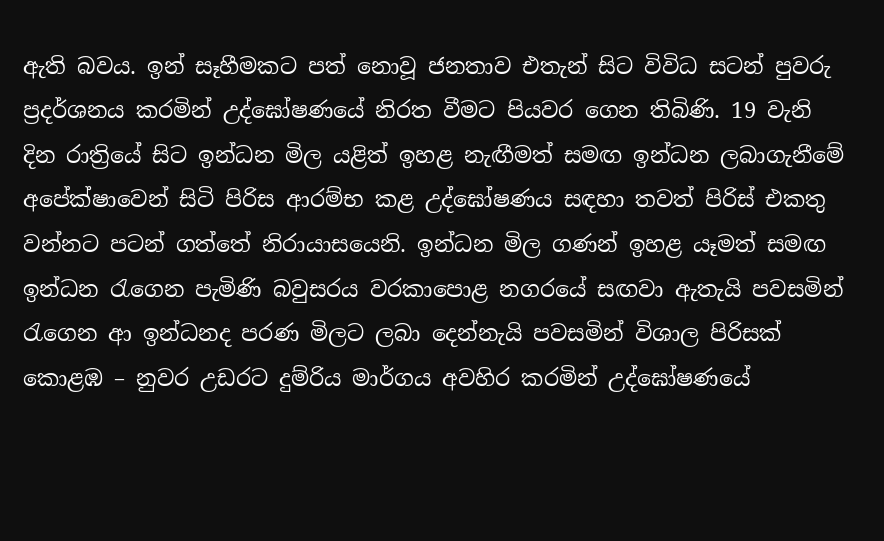ඇති බවය. ඉන් සෑහීමකට පත් නොවූ ජනතාව එතැන් සිට විවිධ සටන් පුවරු ප්‍රදර්ශනය කරමින් උද්ඝෝෂණයේ නිරත වීමට පියවර ගෙන තිබිණි. 19 වැනි දින රාත්‍රියේ සිට ඉන්ධන මිල යළිත් ඉහළ නැඟීමත් සමඟ ඉන්ධන ලබාගැනීමේ අපේක්ෂාවෙන් සිටි පිරිස ආරම්භ කළ උද්ඝෝෂණය සඳහා තවත් පිරිස් එකතු වන්නට පටන් ගත්තේ නිරායාසයෙනි. ඉන්ධන මිල ගණන් ඉහළ යෑමත් සමඟ ඉන්ධන රැගෙන පැමිණි බවුසරය වරකාපොළ නගරයේ සඟවා ඇතැයි පවසමින් රැගෙන ආ ඉන්ධනද පරණ මිලට ලබා දෙන්නැයි පවසමින් විශාල පිරිසක් කොළඹ – නුවර උඩරට දුම්රිය මාර්ගය අවහිර කරමින් උද්ඝෝෂණයේ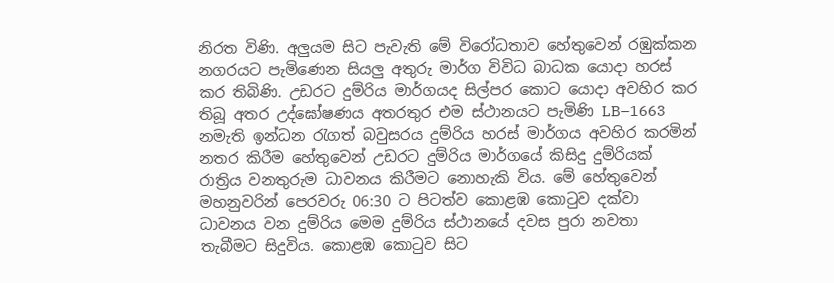නිරත විණි. අලුයම සිට පැවැති මේ විරෝධතාව හේතුවෙන් රඹුක්කන නගරයට පැමිණෙන සියලු අතුරු මාර්ග විවිධ බාධක යොදා හරස් කර තිබිණි. උඩරට දුම්රිය මාර්ගයද සිල්පර කොට යොදා අවහිර කර තිබූ අතර උද්ඝෝෂණය අතරතුර එම ස්ථානයට පැමිණි LB–1663 නමැති ඉන්ධන රැගත් බවුසරය දුම්රිය හරස් මාර්ගය අවහිර කරමින් නතර කිරීම හේතුවෙන් උඩරට දුම්රිය මාර්ගයේ කිසිදු දුම්රියක් රාත්‍රිය වනතුරුම ධාවනය කිරීමට නොහැකි විය. මේ හේතුවෙන් මහනුවරින් පෙරවරු 06:30 ට පිටත්ව කොළඹ කොටුව දක්වා ධාවනය වන දුම්රිය මෙම දුම්රිය ස්ථානයේ දවස පුරා නවතා තැබීමට සිදුවිය. කොළඹ කොටුව සිට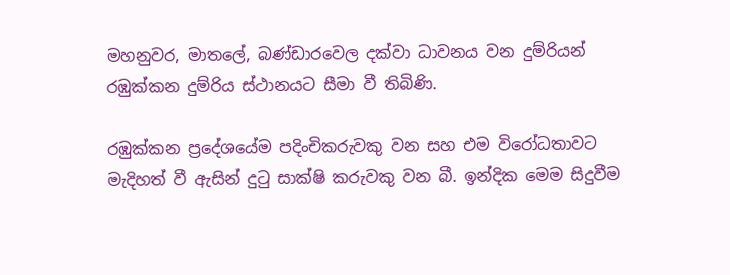මහනුවර, මාතලේ, බණ්ඩාරවෙල දක්වා ධාවනය වන දුම්රියන් රඹුක්කන දුම්රිය ස්ථානයට සීමා වී තිබිණි.

රඹුක්කන ප්‍රදේශයේම පදිංචිකරුවකු වන සහ එම විරෝධතාවට මැදිහත් වී ඇසින් දුටු සාක්ෂි කරුවකු වන බී. ඉන්දික මෙම සිදුවීම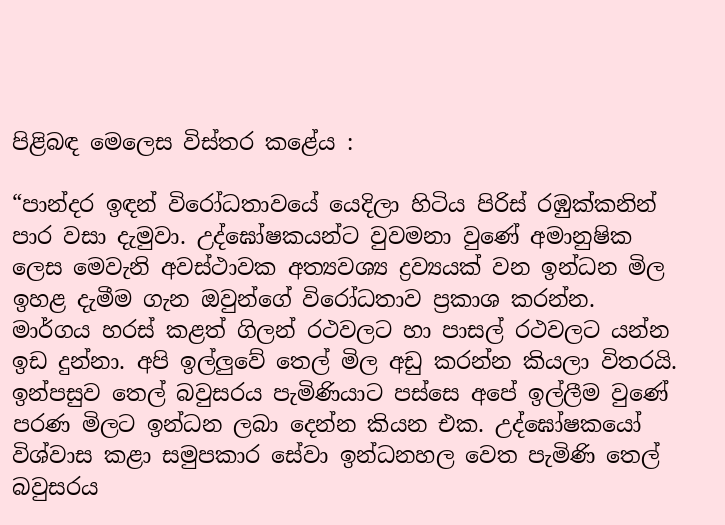පිළිබඳ මෙලෙස විස්තර කළේය :

“පාන්දර ඉඳන් විරෝධතාවයේ යෙදිලා හිටිය පිරිස් රඹුක්කනින් පාර වසා දැමුවා. උද්ඝෝෂකයන්ට වුවමනා වුණේ අමානුෂික ලෙස මෙවැනි අවස්ථාවක අත්‍යවශ්‍ය ද්‍රව්‍යයක් වන ඉන්ධන මිල ඉහළ දැමීම ගැන ඔවුන්ගේ විරෝධතාව ප්‍රකාශ කරන්න. මාර්ගය හරස් කළත් ගිලන් රථවලට හා පාසල් රථවලට යන්න ඉඩ දුන්නා. අපි ඉල්ලුවේ තෙල් මිල අඩු කරන්න කියලා විතරයි. ඉන්පසුව තෙල් බවුසරය පැමිණියාට පස්සෙ අපේ ඉල්ලීම වුණේ පරණ මිලට ඉන්ධන ලබා දෙන්න කියන එක. උද්ඝෝෂකයෝ විශ්වාස කළා සමුපකාර සේවා ඉන්ධනහල වෙත පැමිණි තෙල් බවුසරය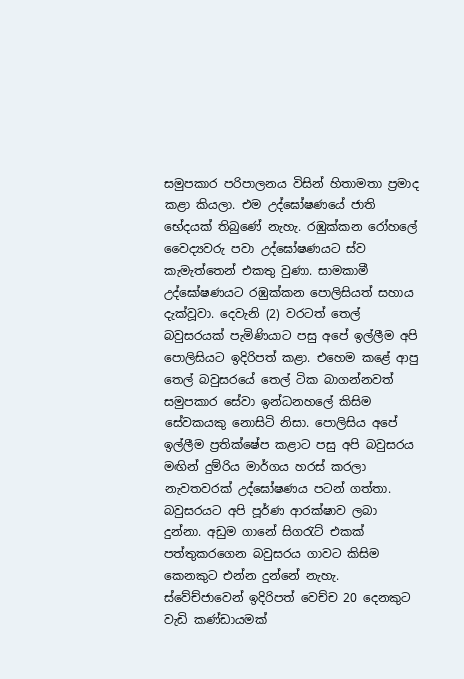සමුපකාර පරිපාලනය විසින් හිතාමතා ප්‍රමාද කළා කියලා. එම උද්ඝෝෂණයේ ජාති භේදයක් තිබුණේ නැහැ. රඹුක්කන රෝහලේ වෛද්‍යවරු පවා උද්ඝෝෂණයට ස්ව කැමැත්තෙන් එකතු වුණා. සාමකාමී උද්ඝෝෂණයට රඹුක්කන පොලිසියත් සහාය දැක්වූවා. දෙවැනි (2) වරටත් තෙල් බවුසරයක් පැමිණියාට පසු අපේ ඉල්ලීම අපි පොලිසියට ඉදිරිපත් කළා. එහෙම කළේ ආපු තෙල් බවුසරයේ තෙල් ටික බාගන්නවත් සමුපකාර සේවා ඉන්ධනහලේ කිසිම සේවකයකු නොසිටි නිසා. පොලිසිය අපේ ඉල්ලීම ප්‍රතික්ෂේප කළාට පසු අපි බවුසරය මඟින් දුම්රිය මාර්ගය හරස් කරලා නැවතවරක් උද්ඝෝෂණය පටන් ගත්තා. බවුසරයට අපි පූර්ණ ආරක්ෂාව ලබා දුන්නා. අඩුම ගානේ සිගරැට් එකක් පත්තුකරගෙන බවුසරය ගාවට කිසිම කෙනකුට එන්න දුන්නේ නැහැ. ස්වේච්ජාවෙන් ඉදිරිපත් වෙච්ච 20 දෙනකුට වැඩි කණ්ඩායමක්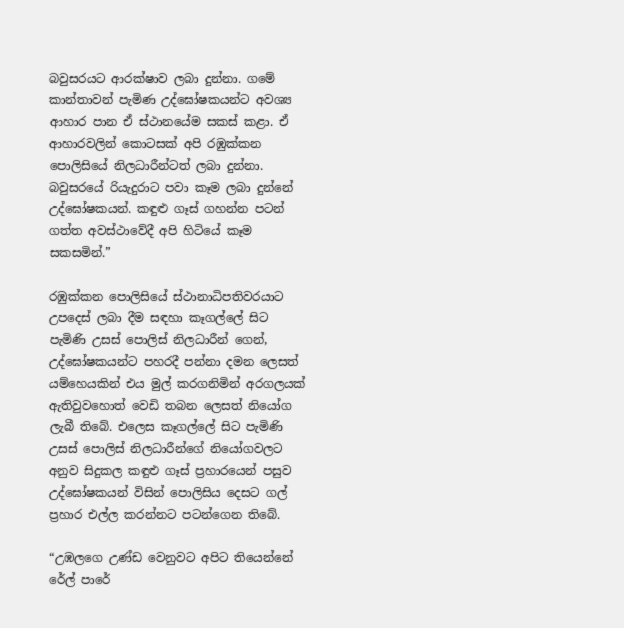බවුසරයට ආරක්ෂාව ලබා දුන්නා. ගමේ කාන්තාවන් පැමිණ උද්ඝෝෂකයන්ට අවශ්‍ය ආහාර පාන ඒ ස්ථානයේම සකස් කළා. ඒ ආහාරවලින් කොටසක් අපි රඹුක්කන පොලිසියේ නිලධාරීන්ටත් ලබා දුන්නා. බවුසරයේ රියැදුරාට පවා කෑම ලබා දුන්නේ උද්ඝෝෂකයන්. කඳුළු ගෑස් ගහන්න පටන් ගත්ත අවස්ථාවේදී අපි හිටියේ කෑම සකසමින්.”

රඹුක්කන පොලිසියේ ස්ථානාධිපතිවරයාට උපදෙස් ලබා දීම සඳහා කෑගල්ලේ සිට පැමිණි උසස් පොලිස් නිලධාරීන් ගෙන්, උද්ඝෝෂකයන්ට පහරදී පන්නා දමන ලෙසත් යම්හෙයකින් එය මුල් කරගනිමින් අරගලයක් ඇතිවුවහොත් වෙඩි තබන ලෙසත් නියෝග ලැබී තිබේ. එලෙස කෑගල්ලේ සිට පැමිණි උසස් පොලිස් නිලධාරීන්ගේ නියෝගවලට අනුව සිදුකල කඳුළු ගෑස් ප්‍රහාරයෙන් පසුව උද්ඝෝෂකයන් විසින් පොලිසිය දෙසට ගල් ප්‍රහාර එල්ල කරන්නට පටන්ගෙන තිබේ.

“උඹලගෙ උණ්ඩ වෙනුවට අපිට තියෙන්නේ රේල් පාරේ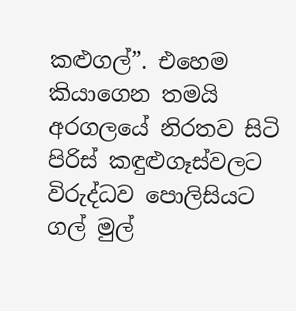කළුගල්”. එහෙම කියාගෙන තමයි අරගලයේ නිරතව සිටි පිරිස් කඳුළුගෑස්වලට විරුද්ධව පොලිසියට ගල් මුල්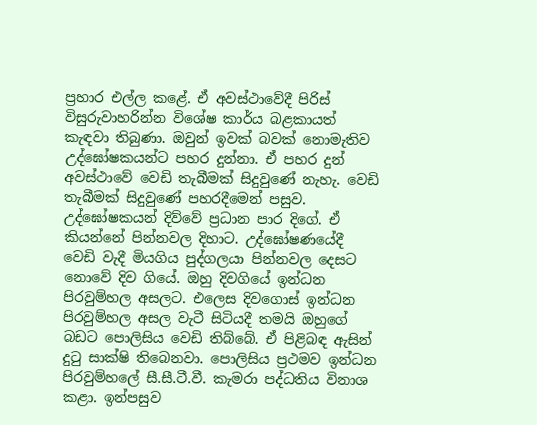ප්‍රහාර එල්ල කළේ. ඒ අවස්ථාවේදී පිරිස් විසුරුවාහරින්න විශේෂ කාර්ය බළකායත් කැඳවා තිබුණා. ඔවුන් ඉවක් බවක් නොමැතිව උද්ඝෝෂකයන්ට පහර දුන්නා. ඒ පහර දුන් අවස්ථාවේ වෙඩි තැබීමක් සිදුවුණේ නැහැ. වෙඩි තැබීමක් සිදුවුණේ පහරදීමෙන් පසුව. උද්ඝෝෂකයන් දිව්වේ ප්‍රධාන පාර දිගේ. ඒ කියන්නේ පින්නවල දිහාට. උද්ඝෝෂණයේදී වෙඩි වැදී මියගිය පුද්ගලයා පින්නවල දෙසට නොවේ දිව ගියේ. ඔහු දිවගියේ ඉන්ධන පිරවුම්හල අසලට. එලෙස දිවගොස් ඉන්ධන පිරවුම්හල අසල වැටී සිටියදී තමයි ඔහුගේ බඩට පොලිසිය වෙඩි තිබ්බේ. ඒ පිළිබඳ ඇසින් දුටු සාක්ෂි තිබෙනවා. පොලිසිය ප්‍රථමව ඉන්ධන පිරවුම්හලේ සී.සී.ටී.වී. කැමරා පද්ධතිය විනාශ කළා. ඉන්පසුව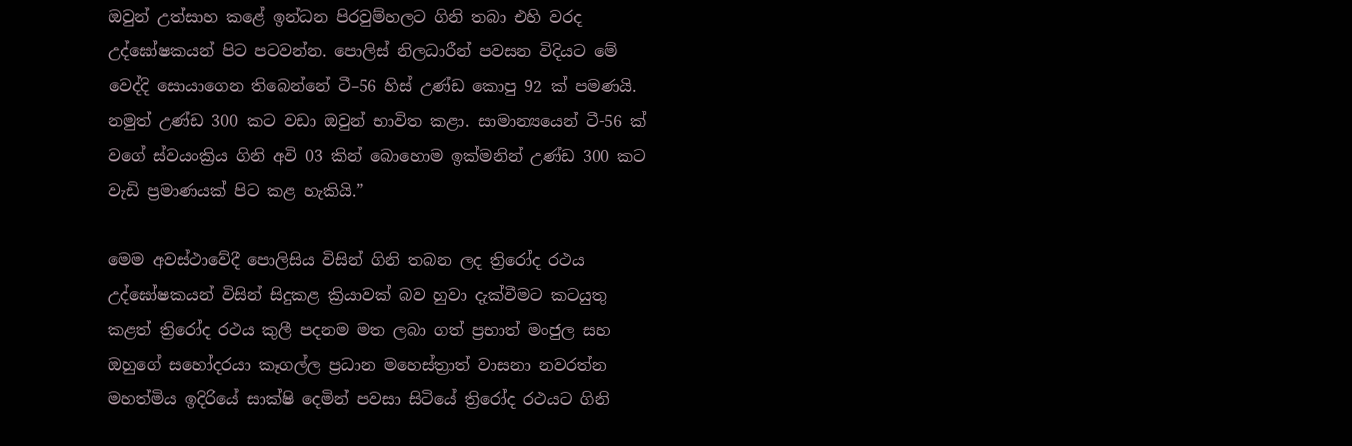ඔවුන් උත්සාහ කළේ ඉන්ධන පිරවුම්හලට ගිනි තබා එහි වරද උද්ඝෝෂකයන් පිට පටවන්න. පොලිස් නිලධාරීන් පවසන විදියට මේ වෙද්දි සොයාගෙන තිබෙන්නේ ටී–56 හිස් උණ්ඩ කොපු 92 ක් පමණයි. නමුත් උණ්ඩ 300 කට වඩා ඔවුන් භාවිත කළා. සාමාන්‍යයෙන් ටී-56 ක් වගේ ස්වයංක්‍රිය ගිනි අවි 03 කින් බොහොම ඉක්මනින් උණ්ඩ 300 කට වැඩි ප්‍රමාණයක් පිට කළ හැකියි.”

මෙම අවස්ථාවේදී පොලිසිය විසින් ගිනි තබන ලද ත්‍රිරෝද රථය උද්ඝෝෂකයන් විසින් සිදුකළ ක්‍රියාවක් බව හුවා දැක්වීමට කටයුතු කළත් ත්‍රිරෝද රථය කුලී පදනම මත ලබා ගත් ප්‍රභාත් මංජුල සහ ඔහුගේ සහෝදරයා කෑගල්ල ප්‍රධාන මහෙස්ත්‍රාත් වාසනා නවරත්න මහත්මිය ඉදිරියේ සාක්ෂි දෙමින් පවසා සිටියේ ත්‍රිරෝද රථයට ගිනි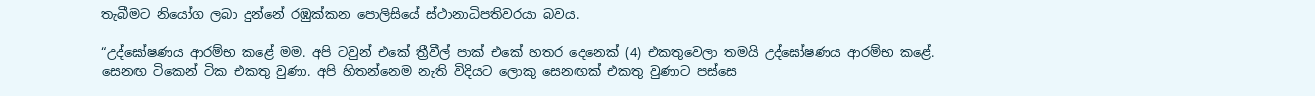තැබීමට නියෝග ලබා දුන්නේ රඹුක්කන පොලිසියේ ස්ථානාධිපතිවරයා බවය.

“උද්ඝෝෂණය ආරම්භ කළේ මම. අපි ටවුන් එකේ ත්‍රීවීල් පාක් එකේ හතර දෙනෙක් (4) එකතුවෙලා තමයි උද්ඝෝෂණය ආරම්භ කළේ. සෙනඟ ටිකෙන් ටික එකතු වුණා. අපි හිතන්නෙම නැති විදියට ලොකු සෙනඟක් එකතු වුණාට පස්සෙ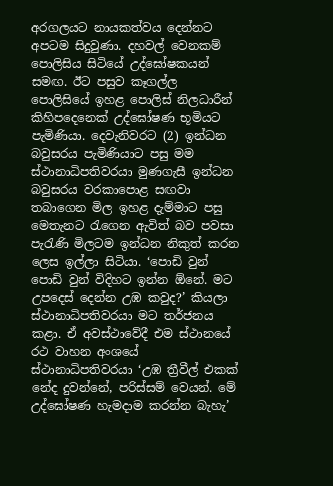අරගලයට නායකත්වය දෙන්නට අපටම සිදුවුණා. දහවල් වෙනකම් පොලිසිය සිටියේ උද්ඝෝෂකයන් සමඟ. ඊට පසුව කෑගල්ල පොලිසියේ ඉහළ පොලිස් නිලධාරීන් කිහිපදෙනෙක් උද්ඝෝෂණ භූමියට පැමිණියා. දෙවැනිවරට (2) ඉන්ධන බවුසරය පැමිණියාට පසු මම ස්ථානාධිපතිවරයා මුණගැසී ඉන්ධන බවුසරය වරකාපොළ සඟවා තබාගෙන මිල ඉහළ දැම්මාට පසු මෙතැනට රැගෙන ඇවිත් බව පවසා පැරැණි මිලටම ඉන්ධන නිකුත් කරන ලෙස ඉල්ලා සිටියා. ‘පොඩි වුන් පොඩි වුන් විදිහට ඉන්න ඕනේ. මට උපදෙස් දෙන්න උඹ කවුද?’ කියලා ස්ථානාධිපතිවරයා මට තර්ජනය කළා. ඒ අවස්ථාවේදී එම ස්ථානයේ රථ වාහන අංශයේ ස්ථානාධිපතිවරයා ‘උඹ ත්‍රීවීල් එකක් නේද දුවන්නේ, පරිස්සම් වෙයන්. මේ උද්ඝෝෂණ හැමදාම කරන්න බැහැ’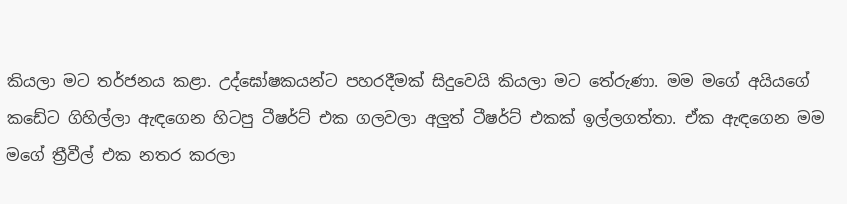කියලා මට තර්ජනය කළා. උද්ඝෝෂකයන්ට පහරදීමක් සිදුවෙයි කියලා මට තේරුණා. මම මගේ අයියගේ කඩේට ගිහිල්ලා ඇඳගෙන හිටපු ටීෂර්ට් එක ගලවලා අලුත් ටීෂර්ට් එකක් ඉල්ලගත්තා. ඒක ඇඳගෙන මම මගේ ත්‍රීවීල් එක නතර කරලා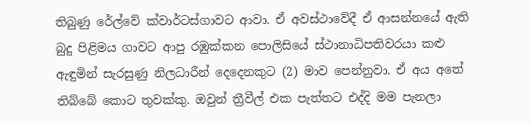තිබුණු රේල්වේ ක්වාර්ටස්ගාවට ආවා. ඒ අවස්ථාවේදී ඒ ආසන්නයේ ඇති බුදු පිළිමය ගාවට ආපු රඹුක්කන පොලිසියේ ස්ථානාධිපතිවරයා කළු ඇඳුමින් සැරසුණු නිලධාරීන් දෙදෙනකුට (2) මාව පෙන්නුවා. ඒ අය අතේ තිබ්බේ කොට තුවක්කු. ඔවුන් ත්‍රීවීල් එක පැත්තට එද්දි මම පැනලා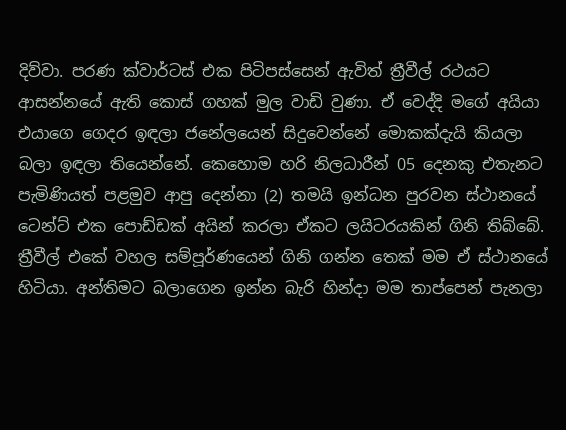දිව්වා. පරණ ක්වාර්ටස් එක පිටිපස්සෙන් ඇවිත් ත්‍රීවීල් රථයට ආසන්නයේ ඇති කොස් ගහක් මුල වාඩි වුණා. ඒ වෙද්දි මගේ අයියා එයාගෙ ගෙදර ඉඳලා ජනේලයෙන් සිදුවෙන්නේ මොකක්දැයි කියලා බලා ඉඳලා තියෙන්නේ. කෙහොම හරි නිලධාරීන් 05 දෙනකු එතැනට පැමිණියත් පළමුව ආපු දෙන්නා (2) තමයි ඉන්ධන පුරවන ස්ථානයේ ටෙන්ට් එක පොඩ්ඩක් අයින් කරලා ඒකට ලයිටරයකින් ගිනි තිබ්බේ. ත්‍රීවීල් එකේ වහල සම්පූර්ණයෙන් ගිනි ගන්න තෙක් මම ඒ ස්ථානයේ හිටියා. අන්තිමට බලාගෙන ඉන්න බැරි හින්දා මම තාප්පෙන් පැනලා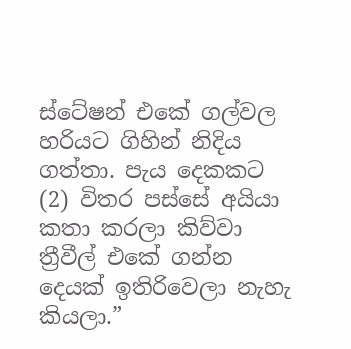ස්ටේෂන් එකේ ගල්වල හරියට ගිහින් නිදිය ගත්තා. පැය දෙකකට (2) විතර පස්සේ අයියා කතා කරලා කිව්වා ත්‍රීවීල් එකේ ගන්න දෙයක් ඉතිරිවෙලා නැහැ කියලා.”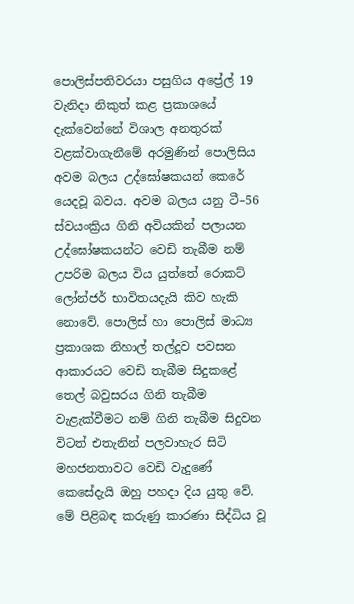පොලිස්පතිවරයා පසුගිය අප්‍රේල් 19 වැනිදා නිකුත් කළ ප්‍රකාශයේ දැක්වෙන්නේ විශාල අනතුරක් වළක්වාගැනීමේ අරමුණින් පොලිසිය අවම බලය උද්ඝෝෂකයන් කෙරේ යෙදවූ බවය. අවම බලය යනු ටී–56 ස්වයංක්‍රිය ගිනි අවියකින් පලායන උද්ඝෝෂකයන්ට වෙඩි තැබීම නම් උපරිම බලය විය යුත්තේ රොකට් ලෝන්ජර් භාවිතයදැයි කිව හැකි නොවේ. පොලිස් හා පොලිස් මාධ්‍ය ප්‍රකාශක නිහාල් තල්දූව පවසන ආකාරයට වෙඩි තැබීම සිදුකළේ තෙල් බවුසරය ගිනි තැබීම වැළැක්වීමට නම් ගිනි තැබීම සිදුවන විටත් එතැනින් පලවාහැර සිටි මහජනතාවට වෙඩි වැදුණේ කෙසේදැයි ඔහු පහදා දිය යුතු වේ. මේ පිළිබඳ කරුණු කාරණා සිද්ධිය වූ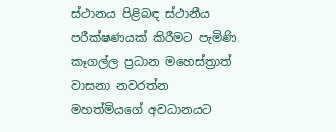ස්ථානය පිළිබඳ ස්ථානීය පරීක්ෂණයක් කිරීමට පැමිණි කෑගල්ල ප්‍රධාන මහෙස්ත්‍රාත් වාසනා නවරත්න මහත්මියගේ අවධානයට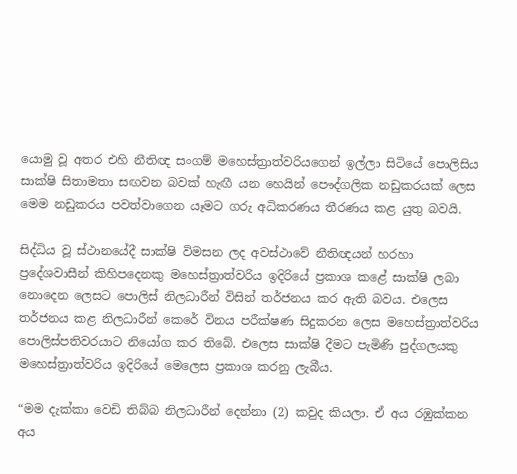යොමු වූ අතර එහි නීතිඥ සංගම් මහෙස්ත්‍රාත්වරියගෙන් ඉල්ලා සිටියේ පොලිසිය සාක්ෂි සිතාමතා සඟවන බවක් හැඟී යන හෙයින් පෞද්ගලික නඩුකරයක් ලෙස මෙම නඩුකරය පවත්වාගෙන යෑමට ගරු අධිකරණය තීරණය කළ යුතු බවයි.

සිද්ධිය වූ ස්ථානයේදී සාක්ෂි විමසන ලද අවස්ථාවේ නීතිඥයන් හරහා ප්‍රදේශවාසීන් කිහිපදෙනකු මහෙස්ත්‍රාත්වරිය ඉදිරියේ ප්‍රකාශ කළේ සාක්ෂි ලබා නොදෙන ලෙසට පොලිස් නිලධාරීන් විසින් තර්ජනය කර ඇති බවය. එලෙස තර්ජනය කළ නිලධාරීන් කෙරේ විනය පරීක්ෂණ සිදුකරන ලෙස මහෙස්ත්‍රාත්වරිය පොලිස්පතිවරයාට නියෝග කර තිබේ. එලෙස සාක්ෂි දීමට පැමිණි පුද්ගලයකු මහෙස්ත්‍රාත්වරිය ඉදිරියේ මෙලෙස ප්‍රකාශ කරනු ලැබීය.

“මම දැක්කා වෙඩි තිබ්බ නිලධාරීන් දෙන්නා (2) කවුද කියලා. ඒ අය රඹුක්කන අය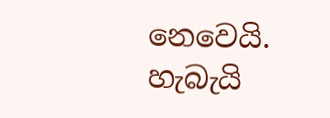නෙවෙයි. හැබැයි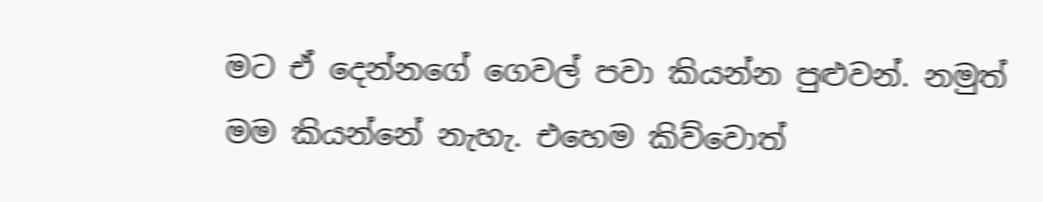මට ඒ දෙන්නගේ ගෙවල් පවා කියන්න පුළුවන්. නමුත් මම කියන්නේ නැහැ. එහෙම කිව්වොත්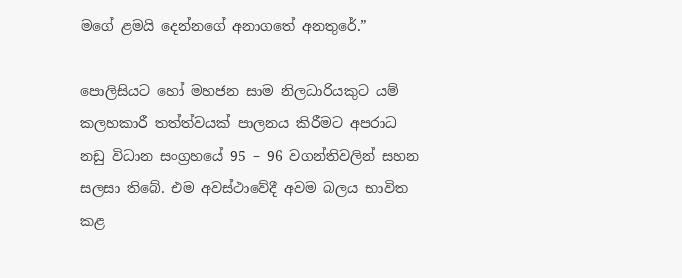මගේ ළමයි දෙන්නගේ අනාගතේ අනතුරේ.”

පොලිසියට හෝ මහජන සාම නිලධාරියකුට යම් කලහකාරී තත්ත්වයක් පාලනය කිරීමට අපරාධ නඩු විධාන සංග්‍රහයේ 95 – 96 වගන්තිවලින් සහන සලසා තිබේ. එම අවස්ථාවේදී අවම බලය භාවිත කළ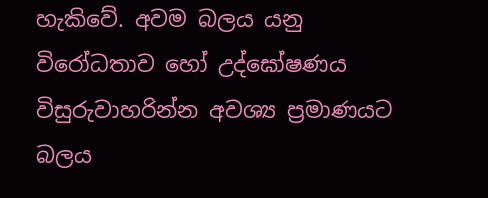හැකිවේ. අවම බලය යනු විරෝධතාව හෝ උද්ඝෝෂණය විසුරුවාහරින්න අවශ්‍ය ප්‍රමාණයට බලය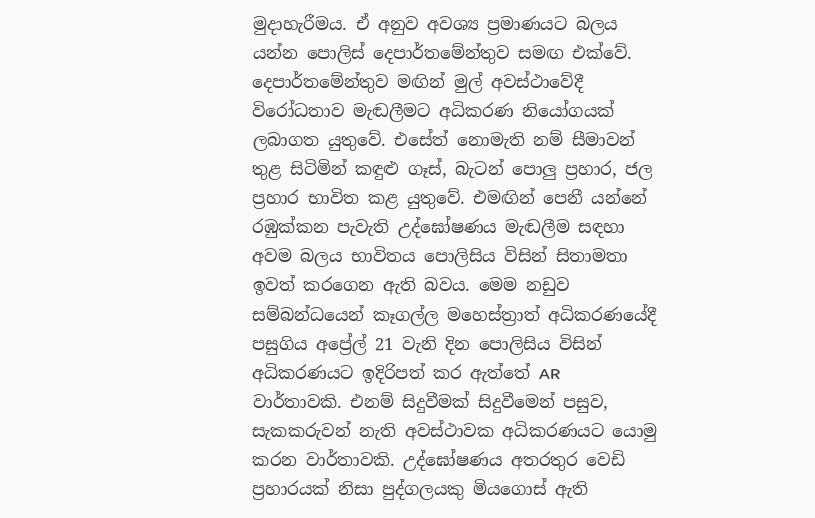මුදාහැරීමය. ඒ අනුව අවශ්‍ය ප්‍රමාණයට බලය යන්න පොලිස් දෙපාර්තමේන්තුව සමඟ එක්වේ. දෙපාර්තමේන්තුව මඟින් මුල් අවස්ථාවේදී විරෝධතාව මැඬලීමට අධිකරණ නියෝගයක් ලබාගත යුතුවේ. එසේත් නොමැති නම් සීමාවන් තුළ සිටිමින් කඳුළු ගෑස්, බැටන් පොලු ප්‍රහාර, ජල ප්‍රහාර භාවිත කළ යුතුවේ. එමඟින් පෙනී යන්නේ රඹුක්කන පැවැති උද්ඝෝෂණය මැඬලීම සඳහා අවම බලය භාවිතය පොලිසිය විසින් සිතාමතා ඉවත් කරගෙන ඇති බවය. මෙම නඩුව සම්බන්ධයෙන් කෑගල්ල මහෙස්ත්‍රාත් අධිකරණයේදී පසුගිය අප්‍රේල් 21 වැනි දින පොලිසිය විසින් අධිකරණයට ඉදිරිපත් කර ඇත්තේ AR වාර්තාවකි. එනම් සිදුවීමක් සිදුවීමෙන් පසුව, සැකකරුවන් නැති අවස්ථාවක අධිකරණයට යොමු කරන වාර්තාවකි. උද්ඝෝෂණය අතරතුර වෙඩි ප්‍රහාරයක් නිසා පුද්ගලයකු මියගොස් ඇති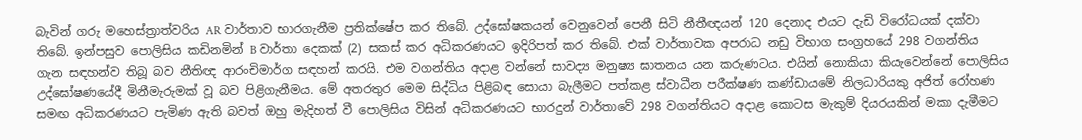බැවින් ගරු මහෙස්ත්‍රාත්වරිය AR වාර්තාව භාරගැනීම ප්‍රතික්ෂේප කර තිබේ. උද්ඝෝෂකයන් වෙනුවෙන් පෙනී සිටි නීතීඥයන් 120 දෙනාද එයට දැඩි විරෝධයක් දක්වා තිබේ. ඉන්පසුව පොලිසිය කඩිනමින් B වාර්තා දෙකක් (2) සකස් කර අධිකරණයට ඉදිරිපත් කර තිබේ. එක් වාර්තාවක අපරාධ නඩු විභාග සංග්‍රහයේ 298 වගන්තිය ගැන සඳහන්ව තිබූ බව නීතිඥ ආරංචිමාර්ග සඳහන් කරයි. එම වගන්තිය අදාළ වන්නේ සාවද්‍ය මනුෂ්‍ය ඝාතනය යන කරුණටය. එයින් නොකියා කියැවෙන්නේ පොලිසිය උද්ඝෝෂණයේදී මිනීමැරුමක් වූ බව පිළිගැනීමය. මේ අතරතුර මෙම සිද්ධිය පිළිබඳ සොයා බැලීමට පත්කළ ස්වාධීන පරීක්ෂණ කණ්ඩායමේ නිලධාරියකු අජිත් රෝහණ සමඟ අධිකරණයට පැමිණ ඇති බවත් ඔහු මැදිහත් වී පොලිසිය විසින් අධිකරණයට භාරදුන් වාර්තාවේ 298 වගන්තියට අදාළ කොටස මැකුම් දියරයකින් මකා දැමීමට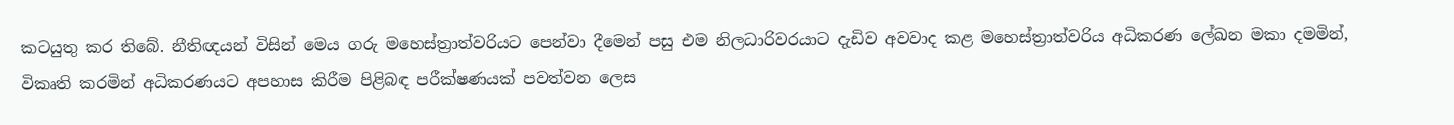කටයුතු කර තිබේ. නීතිඥයන් විසින් මෙය ගරු මහෙස්ත්‍රාත්වරියට පෙන්වා දීමෙන් පසු එම නිලධාරිවරයාට දැඩිව අවවාද කළ මහෙස්ත්‍රාත්වරිය අධිකරණ ලේඛන මකා දමමින්, විකෘති කරමින් අධිකරණයට අපහාස කිරීම පිළිබඳ පරීක්ෂණයක් පවත්වන ලෙස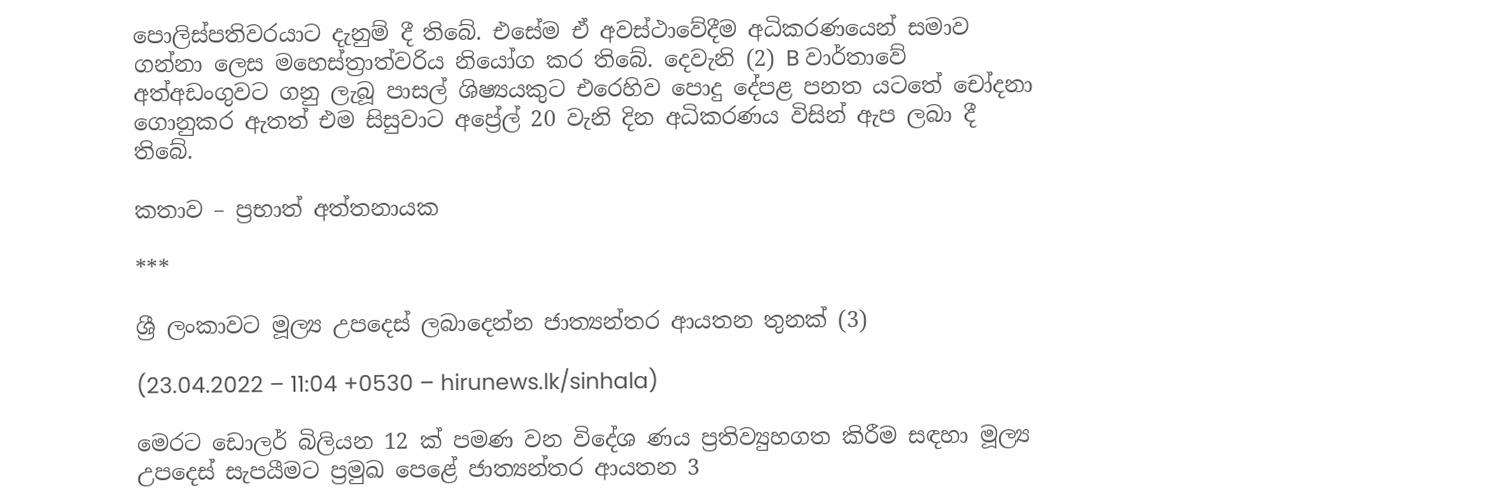පොලිස්පතිවරයාට දැනුම් දී තිබේ. එසේම ඒ අවස්ථාවේදීම අධිකරණයෙන් සමාව ගන්නා ලෙස මහෙස්ත්‍රාත්වරිය නියෝග කර තිබේ. දෙවැනි (2) B වාර්තාවේ අත්අඩංගුවට ගනු ලැබූ පාසල් ශිෂ්‍යයකුට එරෙහිව පොදු දේපළ පනත යටතේ චෝදනා ගොනුකර ඇතත් එම සිසුවාට අප්‍රේල් 20 වැනි දින අධිකරණය විසින් ඇප ලබා දී තිබේ.

කතාව – ප්‍රභාත් අත්තනායක

***

ශ්‍රී ලංකාවට මූල්‍ය උපදෙස් ලබාදෙන්න ජාත්‍යන්තර ආයතන තුනක් (3)

(23.04.2022 – 11:04 +0530 – hirunews.lk/sinhala)

මෙරට ඩොලර් බිලියන 12 ක් පමණ වන විදේශ ණය ප්‍රතිව්‍යුහගත කිරීම සඳහා මූල්‍ය උපදෙස් සැපයීමට ප්‍රමුඛ පෙළේ ජාත්‍යන්තර ආයතන 3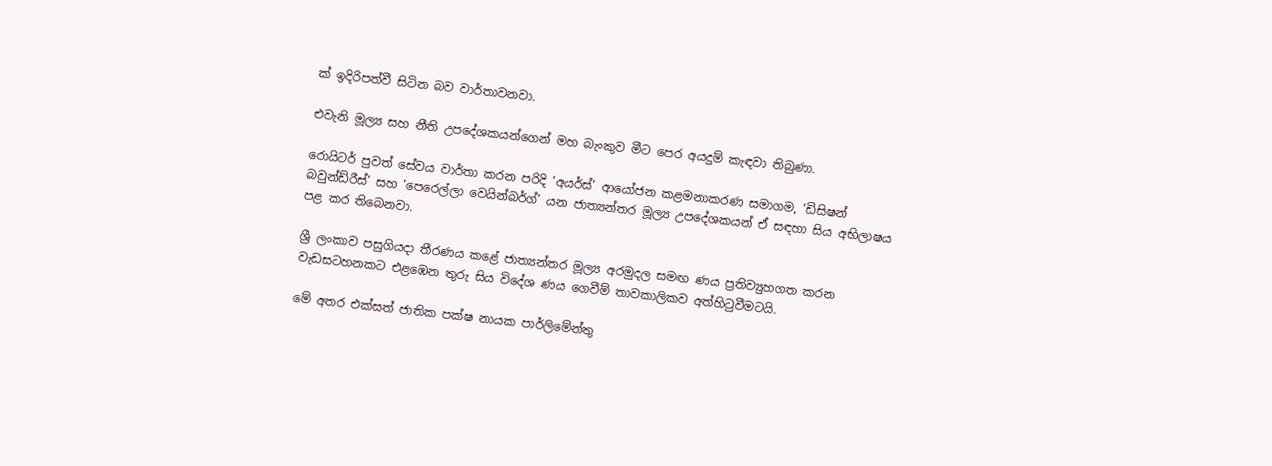ක් ඉදිරිපත්වී සිටින බව වාර්තාවනවා.

එවැනි මූල්‍ය සහ නීති උපදේශකයන්ගෙන් මහ බැංකුව මීට පෙර අයදුම් කැඳවා තිබුණා.

රොයිටර් පුවත් සේවය වාර්තා කරන පරිදි ‘අයර්ස්’ ආයෝජන කළමනාකරණ සමාගම, ‘ඩිසිෂන් බවුන්ඩ්රීස්’ සහ ‘පෙරෙල්ලා වෙයින්බර්ග්’ යන ජාත්‍යන්තර මූල්‍ය උපදේශකයන් ඒ සඳහා සිය අභිලාෂය පළ කර තිබෙනවා.

ශ්‍රී ලංකාව පසුගියදා තීරණය කළේ ජාත්‍යන්තර මූල්‍ය අරමුදල සමඟ ණය ප්‍රතිව්‍යුහගත කරන වැඩසටහනකට එළඹෙන තුරු සිය විදේශ ණය ගෙවීම් තාවකාලිකව අත්හිටුවීමටයි.

මේ අතර එක්සත් ජාතික පක්ෂ නායක පාර්ලිමේන්තු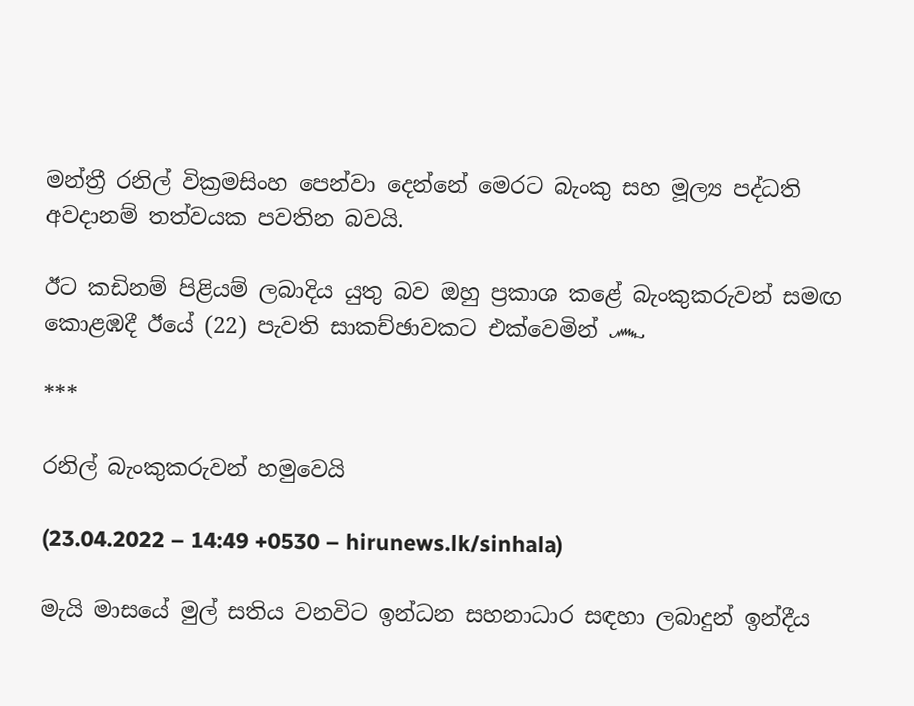මන්ත්‍රී රනිල් වික්‍රමසිංහ පෙන්වා දෙන්නේ මෙරට බැංකු සහ මූල්‍ය පද්ධති අවදානම් තත්වයක පවතින බවයි.

ඊට කඩිනම් පිළියම් ලබාදිය යුතු බව ඔහු ප්‍රකාශ කළේ බැංකුකරුවන් සමඟ කොළඹදී ඊයේ (22) පැවති සාකච්ඡාවකට එක්වෙමින් ෴

***

රනිල් බැංකුකරුවන් හමුවෙයි

(23.04.2022 – 14:49 +0530 – hirunews.lk/sinhala)

මැයි මාසයේ මුල් සතිය වනවිට ඉන්ධන සහනාධාර සඳහා ලබාදුන් ඉන්දීය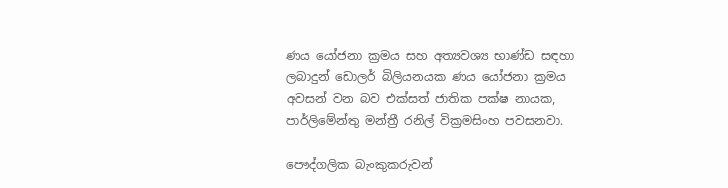ණය යෝජනා ක්‍රමය සහ අත්‍යවශ්‍ය භාණ්ඩ සඳහා ලබාදුන් ඩොලර් බිලියනයක ණය යෝජනා ක්‍රමය අවසන් වන බව එක්සත් ජාතික පක්ෂ නායක, පාර්ලිමේන්තු මන්ත්‍රී රනිල් වික්‍රමසිංහ පවසනවා.

පෞද්ගලික බැංකුකරුවන්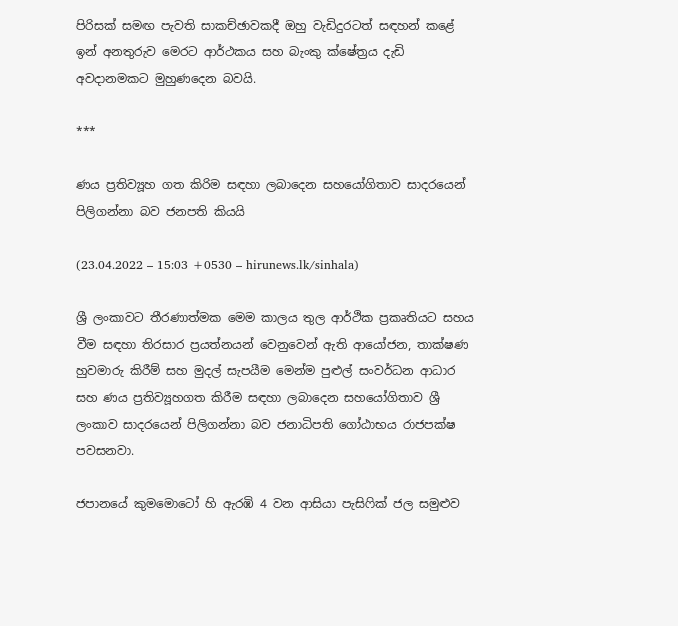පිරිසක් සමඟ පැවති සාකච්ඡාවකදී ඔහු වැඩිදුරටත් සඳහන් කළේ ඉන් අනතුරුව මෙරට ආර්ථකය සහ බැංකු ක්ෂේත්‍රය දැඩි අවදානමකට මුහුණදෙන බවයි.

***

ණය ප්‍රතිව්‍යූහ ගත කිරිම සඳහා ලබාදෙන සහයෝගිතාව සාදරයෙන් පිලිගන්නා බව ජනපති කියයි

(23.04.2022 – 15:03 +0530 – hirunews.lk/sinhala)

ශ්‍රී ලංකාවට තීරණාත්මක මෙම කාලය තුල ආර්ථික ප්‍රකෘතියට සහය වීම සඳහා තිරසාර ප්‍රයත්නයන් වෙනුවෙන් ඇති ආයෝජන, තාක්ෂණ හුවමාරු කිරීම් සහ මුදල් සැපයීම මෙන්ම පුළුල් සංවර්ධන ආධාර සහ ණය ප්‍රතිව්‍යූහගත කිරීම සඳහා ලබාදෙන සහයෝගිතාව ශ්‍රී ලංකාව සාදරයෙන් පිලිගන්නා බව ජනාධිපති ගෝඨාභය රාජපක්ෂ පවසනවා.

ජපානයේ කුමමොටෝ හි ඇරඹි 4 වන ආසියා පැසිෆික් ජල සමුළුව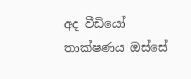අද වීඩියෝ තාක්ෂණය ඔස්සේ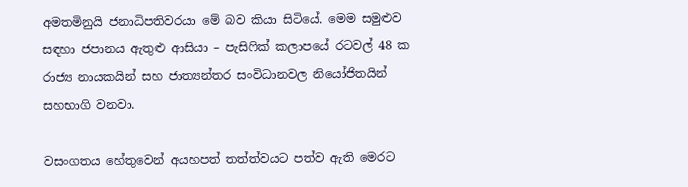අමතමිනුයි ජනාධිපතිවරයා මේ බව කියා සිටියේ. මෙම සමුළුව සඳහා ජපානය ඇතුළු ආසියා – පැසිෆික් කලාපයේ රටවල් 48 ක රාජ්‍ය නායකයින් සහ ජාත්‍යන්තර සංවිධානවල නියෝජිතයින් සහභාගි වනවා.

වසංගතය හේතුවෙන් අයහපත් තත්ත්වයට පත්ව ඇති මෙරට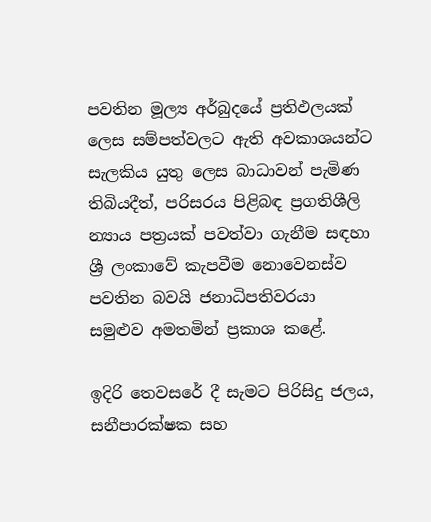පවතින මූල්‍ය අර්බුදයේ ප්‍රතිඵලයක් ලෙස සම්පත්වලට ඇති අවකාශයන්ට සැලකිය යුතු ලෙස බාධාවන් පැමිණ තිබියදීත්, පරිසරය පිළිබඳ ප්‍රගතිශීලි න්‍යාය පත්‍රයක් පවත්වා ගැනීම සඳහා ශ්‍රී ලංකාවේ කැපවීම නොවෙනස්ව පවතින බවයි ජනාධිපතිවරයා සමුළුව අමතමින් ප්‍රකාශ කළේ.

ඉදිරි තෙවසරේ දී සැමට පිරිසිදු ජලය, සනීපාරක්ෂක සහ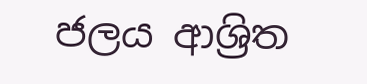ජලය ආශ්‍රිත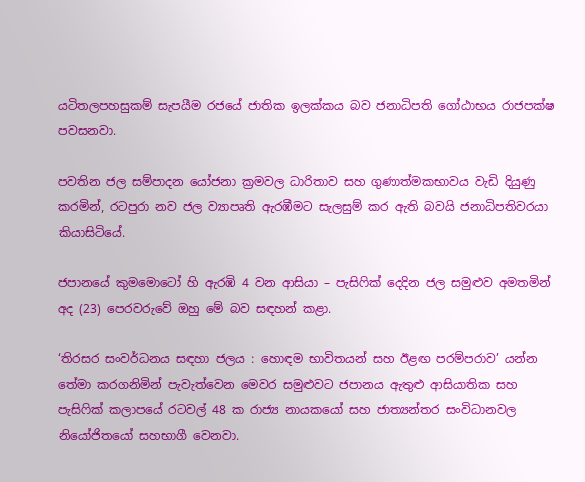යටිතලපහසුකම් සැපයීම රජයේ ජාතික ඉලක්කය බව ජනාධිපති ගෝඨාභය රාජපක්ෂ පවසනවා.

පවතින ජල සම්පාදන යෝජනා ක්‍රමවල ධාරිතාව සහ ගුණාත්මකභාවය වැඩි දියුණු කරමින්, රටපුරා නව ජල ව්‍යාපෘති ඇරඹීමට සැලසුම් කර ඇති බවයි ජනාධිපතිවරයා කියාසිටියේ.

ජපානයේ කුමමොටෝ හි ඇරඹි 4 වන ආසියා – පැසිෆික් දෙදින ජල සමුළුව අමතමින් අද (23) පෙරවරුවේ ඔහු මේ බව සඳහන් කළා.

‘තිරසර සංවර්ධනය සඳහා ජලය : හොඳම භාවිතයන් සහ ඊළඟ පරම්පරාව’ යන්න තේමා කරගනිමින් පැවැත්වෙන මෙවර සමුළුවට ජපානය ඇතුළු ආසියාතික සහ පැසිෆික් කලාපයේ රටවල් 48 ක රාජ්‍ය නායකයෝ සහ ජාත්‍යන්තර සංවිධානවල නියෝජිතයෝ සහභාගී වෙනවා.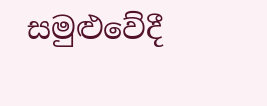සමුළුවේදී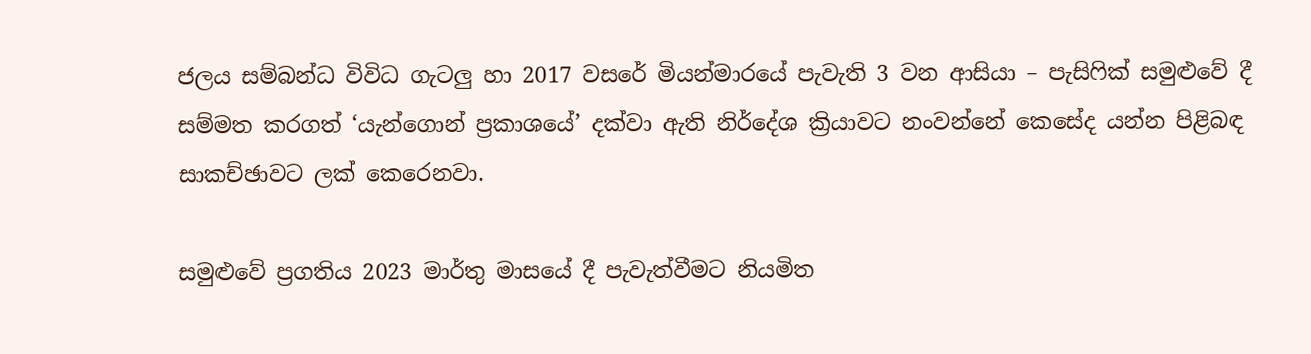ජලය සම්බන්ධ විවිධ ගැටලු හා 2017 වසරේ මියන්මාරයේ පැවැති 3 වන ආසියා – පැසිෆික් සමුළුවේ දී සම්මත කරගත් ‘යැන්ගොන් ප්‍රකාශයේ’ දක්වා ඇති නිර්දේශ ක්‍රියාවට නංවන්නේ කෙසේද යන්න පිළිබඳ සාකච්ඡාවට ලක් කෙරෙනවා.

සමුළුවේ ප්‍රගතිය 2023 මාර්තු මාසයේ දී පැවැත්වීමට නියමිත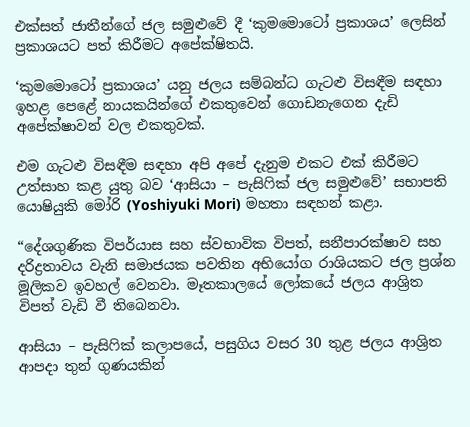එක්සත් ජාතීන්ගේ ජල සමුළුවේ දී ‘කුමමොටෝ ප්‍රකාශය’ ලෙසින් ප්‍රකාශයට පත් කිරීමට අපේක්ෂිතයි.

‘කුමමොටෝ ප්‍රකාශය’ යනු ජලය සම්බන්ධ ගැටළු විසඳීම සඳහා ඉහළ පෙළේ නායකයින්ගේ එකතුවෙන් ගොඩනැගෙන දැඩි අපේක්ෂාවන් වල එකතුවක්.

එම ගැටළු විසඳීම සඳහා අපි අපේ දැනුම එකට එක් කිරීමට උත්සාහ කළ යුතු බව ‘ආසියා – පැසිෆික් ජල සමුළුවේ’ සභාපති යොෂියුකි මෝරි (Yoshiyuki Mori) මහතා සඳහන් කළා.

“දේශගුණික විපර්යාස සහ ස්වභාවික විපත්, සනීපාරක්ෂාව සහ දරිද්‍රතාවය වැනි සමාජයක පවතින අභියෝග රාශියකට ජල ප්‍රශ්න මූලිකව ඉවහල් වෙනවා. මෑතකාලයේ ලෝකයේ ජලය ආශ්‍රිත විපත් වැඩි වී තිබෙනවා.

ආසියා – පැසිෆික් කලාපයේ, පසුගිය වසර 30 තුළ ජලය ආශ්‍රිත ආපදා තුන් ගුණයකින්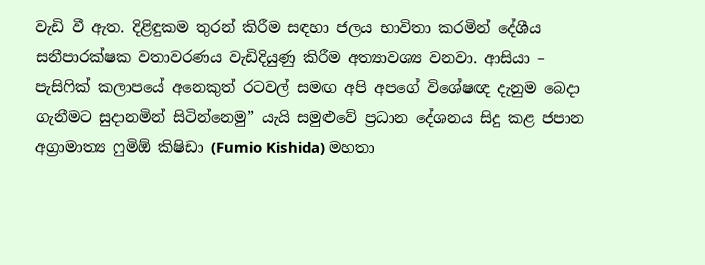වැඩි වී ඇත. දිළිඳුකම තුරන් කිරීම සඳහා ජලය භාවිතා කරමින් දේශීය සනීපාරක්ෂක වතාවරණය වැඩිදියුණු කිරීම අත්‍යාවශ්‍ය වනවා. ආසියා – පැසිෆික් කලාපයේ අනෙකුත් රටවල් සමඟ අපි අපගේ විශේෂඥ දැනුම බෙදා ගැනීමට සුදානමින් සිටින්නෙමු” යැයි සමුළුවේ ප්‍රධාන දේශනය සිදු කළ ජපාන අග්‍රාමාත්‍ය ෆුමිඕ කිෂිඩා (Fumio Kishida) මහතා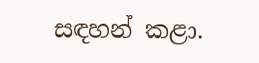සඳහන් කළා.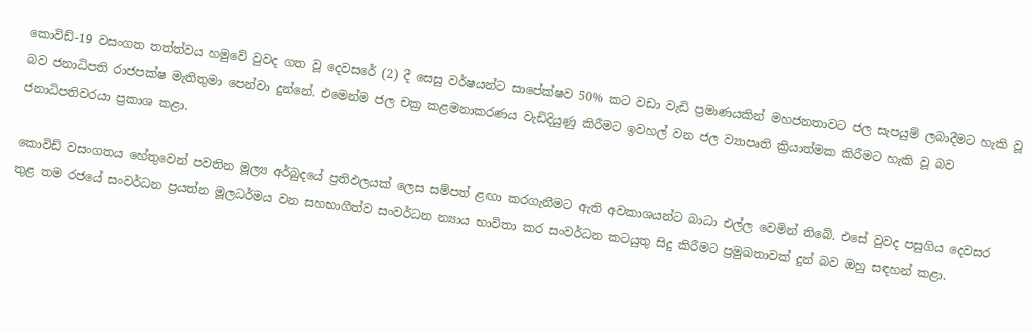කොවිඩ්-19 වසංගත තත්ත්වය හමුවේ වුවද ගත වූ දෙවසරේ (2) දී සෙසු වර්ෂයන්ට සාපේක්ෂව 50% කට වඩා වැඩි ප්‍රමාණයකින් මහජනතාවට ජල සැපයුම් ලබාදීමට හැකි වූ බව ජනාධිපති රාජපක්ෂ මැතිතුමා පෙන්වා දුන්නේ. එමෙන්ම ජල චක්‍ර කළමනාකරණය වැඩිදියුණු කිරීමට ඉවහල් වන ජල ව්‍යාපෘති ක්‍රියාත්මක කිරීමට හැකි වූ බව ජනාධිපතිවරයා ප්‍රකාශ කළා.

කොවිඩ් වසංගතය හේතුවෙන් පවතින මූල්‍ය අර්බුදයේ ප්‍රතිඵලයක් ලෙස සම්පත් ළඟා කරගැනීමට ඇති අවකාශයන්ට බාධා එල්ල වෙමින් තිබේ. එසේ වුවද පසුගිය දෙවසර තුළ තම රජයේ සංවර්ධන ප්‍රයත්න මූලධර්මය වන සහභාගීත්ව සංවර්ධන න්‍යාය භාවිතා කර සංවර්ධන කටයුතු සිදු කිරීමට ප්‍රමුඛතාවක් දුන් බව ඔහු සඳහන් කළා.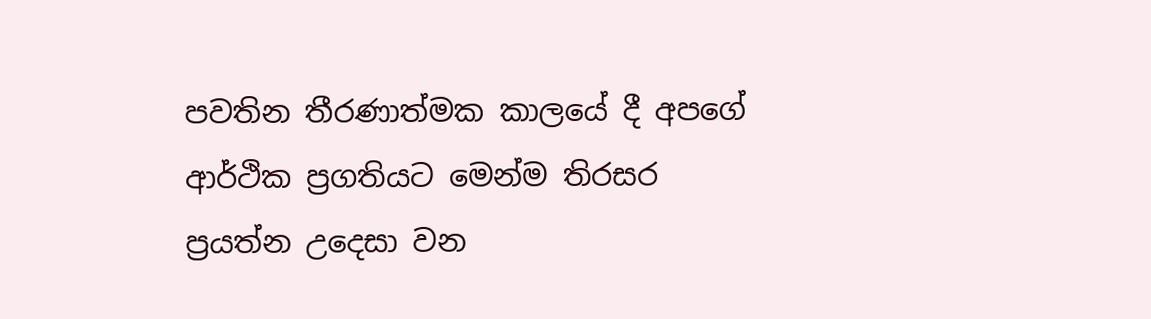පවතින තීරණාත්මක කාලයේ දී අපගේ ආර්ථික ප්‍රගතියට මෙන්ම තිරසර ප්‍රයත්න උදෙසා වන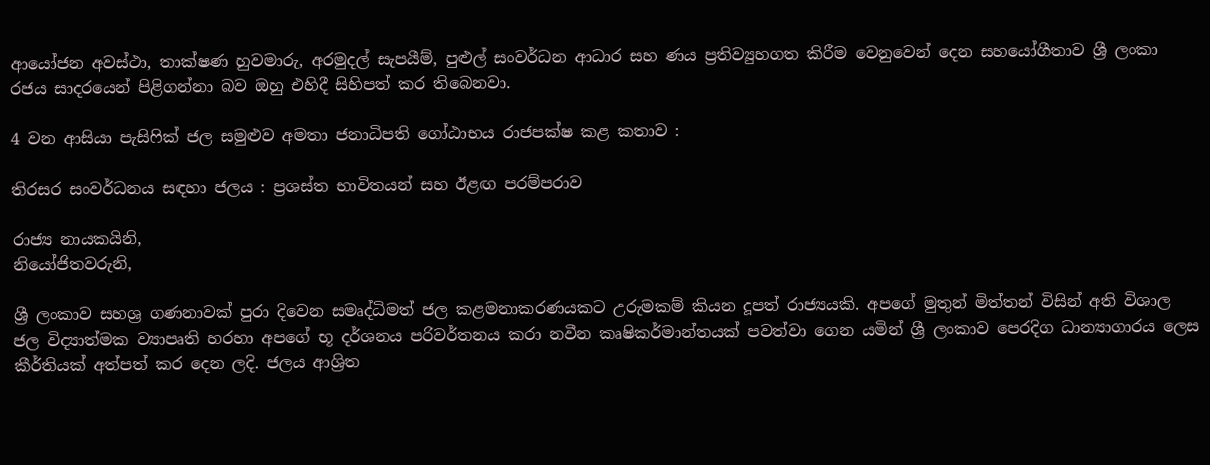ආයෝජන අවස්ථා, තාක්ෂණ හුවමාරු, අරමුදල් සැපයීම්, පුළුල් සංවර්ධන ආධාර සහ ණය ප්‍රතිව්‍යුහගත කිරීම වෙනුවෙන් දෙන සහයෝගීතාව ශ්‍රී ලංකා රජය සාදරයෙන් පිළිගන්නා බව ඔහු එහිදී සිහිපත් කර තිබෙනවා.

4 වන ආසියා පැසිෆික් ජල සමුළුව අමතා ජනාධිපති ගෝඨාභය රාජපක්ෂ කළ කතාව :

තිරසර සංවර්ධනය සඳහා ජලය : ප්‍රශස්ත භාවිතයන් සහ ඊළඟ පරම්පරාව

රාජ්‍ය නායකයිනි,
නියෝජිතවරුනි,

ශ්‍රී ලංකාව සහශ්‍ර ගණනාවක් පුරා දිවෙන සමෘද්ධිමත් ජල කළමනාකරණයකට උරුමකම් කියන දූපත් රාජ්‍යයකි. අපගේ මුතුන් මිත්තන් විසින් අති විශාල ජල විද්‍යාත්මක ව්‍යාපෘති හරහා අපගේ භූ දර්ශනය පරිවර්තනය කරා නවීන කෘෂිකර්මාන්තයක් පවත්වා ගෙන යමින් ශ්‍රී ලංකාව පෙරදිග ධාන්‍යාගාරය ලෙස කීර්තියක් අත්පත් කර දෙන ලදි. ජලය ආශ්‍රිත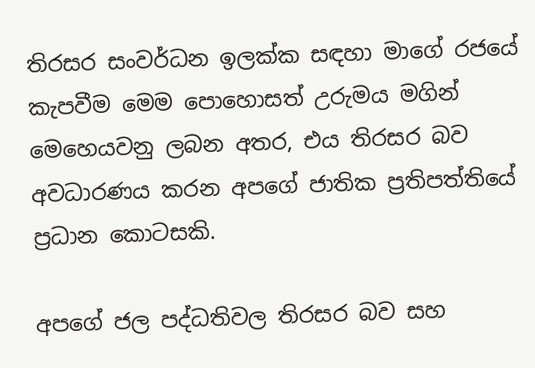තිරසර සංවර්ධන ඉලක්ක සඳහා මාගේ රජයේ කැපවීම මෙම පොහොසත් උරුමය මගින් මෙහෙයවනු ලබන අතර, එය තිරසර බව අවධාරණය කරන අපගේ ජාතික ප්‍රතිපත්තියේ ප්‍රධාන කොටසකි.

අපගේ ජල පද්ධතිවල තිරසර බව සහ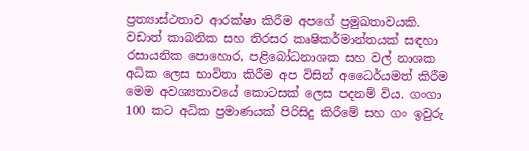ප්‍රත්‍යාස්ථතාව ආරක්ෂා කිරීම අපගේ ප්‍රමුඛතාවයකි. වඩාත් කාබනික සහ තිරසර කෘෂිකර්මාන්තයක් සඳහා රසායනික පොහොර, පළිබෝධනාශක සහ වල් නාශක අධික ලෙස භාවිතා කිරීම අප විසින් අධෛර්යමත් කිරීම මෙම අවශ්‍යතාවයේ කොටසක් ලෙස පදනම් විය. ගංගා 100 කට අධික ප්‍රමාණයක් පිරිසිදු කිරීමේ සහ ගං ඉවුරු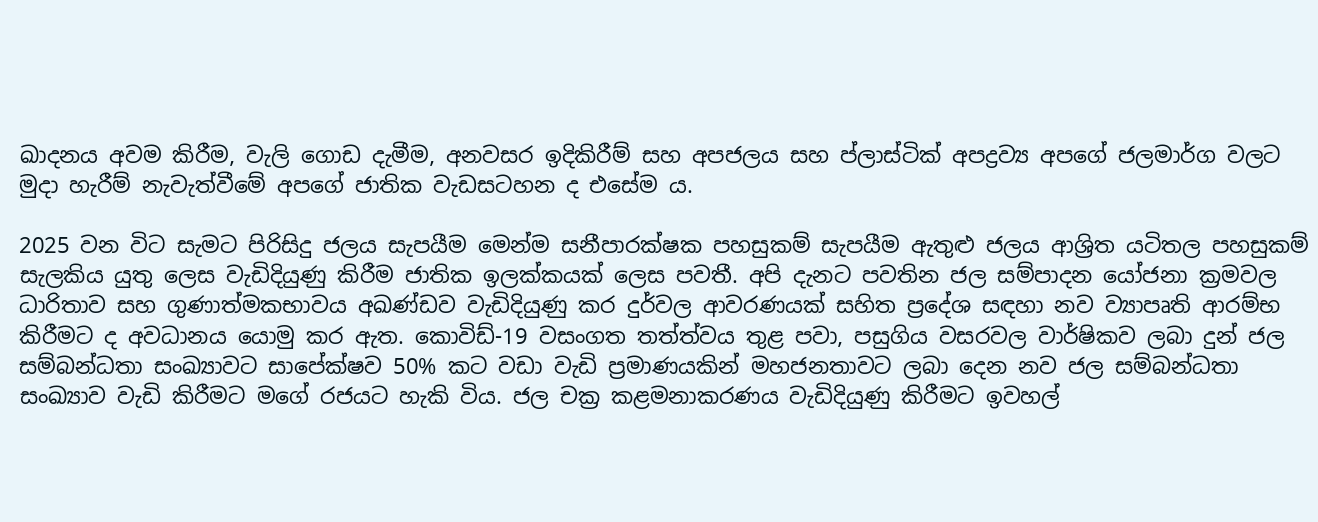ඛාදනය අවම කිරීම, වැලි ගොඩ දැමීම, අනවසර ඉදිකිරීම් සහ අපජලය සහ ප්ලාස්ටික් අපද්‍රව්‍ය අපගේ ජලමාර්ග වලට මුදා හැරීම් නැවැත්වීමේ අපගේ ජාතික වැඩසටහන ද එසේම ය.

2025 වන විට සැමට පිරිසිදු ජලය සැපයීම මෙන්ම සනීපාරක්ෂක පහසුකම් සැපයීම ඇතුළු ජලය ආශ්‍රිත යටිතල පහසුකම් සැලකිය යුතු ලෙස වැඩිදියුණු කිරීම ජාතික ඉලක්කයක් ලෙස පවතී. අපි දැනට පවතින ජල සම්පාදන යෝජනා ක්‍රමවල ධාරිතාව සහ ගුණාත්මකභාවය අඛණ්ඩව වැඩිදියුණු කර දුර්වල ආවරණයක් සහිත ප්‍රදේශ සඳහා නව ව්‍යාපෘති ආරම්භ කිරීමට ද අවධානය යොමු කර ඇත. කොවිඩ්-19 වසංගත තත්ත්වය තුළ පවා, පසුගිය වසරවල වාර්ෂිකව ලබා දුන් ජල සම්බන්ධතා සංඛ්‍යාවට සාපේක්ෂව 50% කට වඩා වැඩි ප්‍රමාණයකින් මහජනතාවට ලබා දෙන නව ජල සම්බන්ධතා සංඛ්‍යාව වැඩි කිරීමට මගේ රජයට හැකි විය. ජල චක්‍ර කළමනාකරණය වැඩිදියුණු කිරීමට ඉවහල්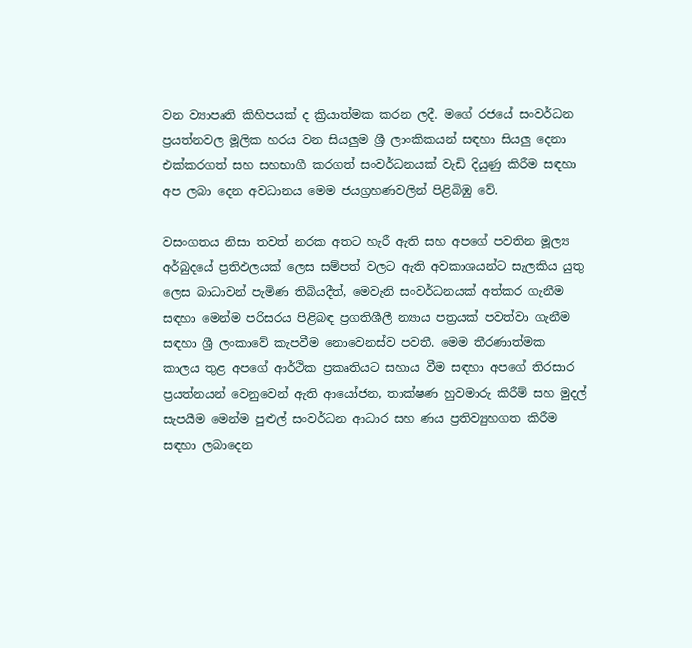වන ව්‍යාපෘති කිහිපයක් ද ක්‍රියාත්මක කරන ලදී. මගේ රජයේ සංවර්ධන ප්‍රයත්නවල මූලික හරය වන සියලුම ශ්‍රී ලාංකිකයන් සඳහා සියලු දෙනා එක්කරගත් සහ සහභාගී කරගත් සංවර්ධනයක් වැඩි දියුණු කිරීම සඳහා අප ලබා දෙන අවධානය මෙම ජයග්‍රහණවලින් පිළිබිඹු වේ.

වසංගතය නිසා තවත් නරක අතට හැරී ඇති සහ අපගේ පවතින මූල්‍ය අර්බුදයේ ප්‍රතිඵලයක් ලෙස සම්පත් වලට ඇති අවකාශයන්ට සැලකිය යුතු ලෙස බාධාවන් පැමිණ තිබියදීත්, මෙවැනි සංවර්ධනයක් අත්කර ගැනීම සඳහා මෙන්ම පරිසරය පිළිබඳ ප්‍රගතිශීලී න්‍යාය පත්‍රයක් පවත්වා ගැනීම සඳහා ශ්‍රී ලංකාවේ කැපවීම නොවෙනස්ව පවතී. මෙම තීරණාත්මක කාලය තුළ අපගේ ආර්ථික ප්‍රකෘතියට සහාය වීම සඳහා අපගේ තිරසාර ප්‍රයත්නයන් වෙනුවෙන් ඇති ආයෝජන, තාක්ෂණ හුවමාරු කිරීම් සහ මුදල් සැපයීම මෙන්ම පුළුල් සංවර්ධන ආධාර සහ ණය ප්‍රතිව්‍යුහගත කිරීම සඳහා ලබාදෙන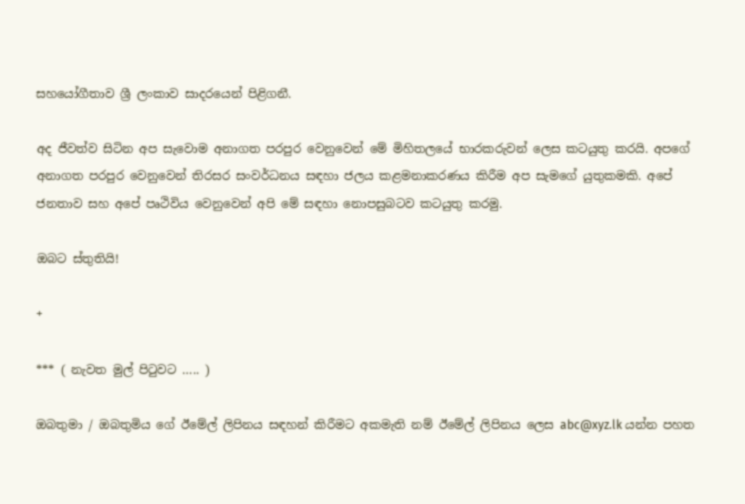සහයෝගීතාව ශ්‍රී ලංකාව සාදරයෙන් පිළිගනී.

අද ජීවත්ව සිටින අප සැවොම අනාගත පරපුර වෙනුවෙන් මේ මිහිතලයේ භාරකරුවන් ලෙස කටයුතු කරයි. අපගේ අනාගත පරපුර වෙනුවෙන් තිරසර සංවර්ධනය සඳහා ජලය කළමනාකරණය කිරීම අප සැමගේ යුතුකමකි. අපේ ජනතාව සහ අපේ පෘථිවිය වෙනුවෙන් අපි මේ සඳහා නොපසුබටව කටයුතු කරමු.

ඔබට ස්තුතියි!

+

*** ( නැවත මුල් පිටුවට ….. )

ඔබතුමා / ඔබතුමිය ගේ ඊමේල් ලිපිනය සඳහන් කිරීමට අකමැති නම් ඊමේල් ලිපිනය ලෙස abc@xyz.lk යන්න පහත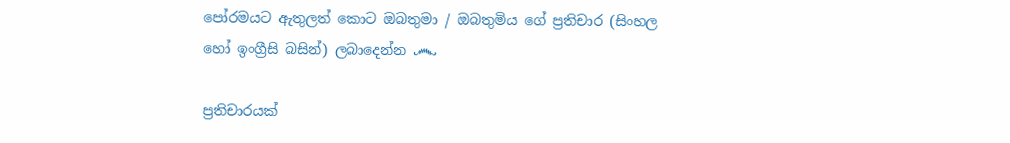පෝරමයට ඇතුලත් කොට ඔබතුමා / ඔබතුමිය ගේ ප්‍රතිචාර (සිංහල හෝ ඉංග්‍රීසි බසින්) ලබාදෙන්න ෴

ප්‍රතිචාරයක්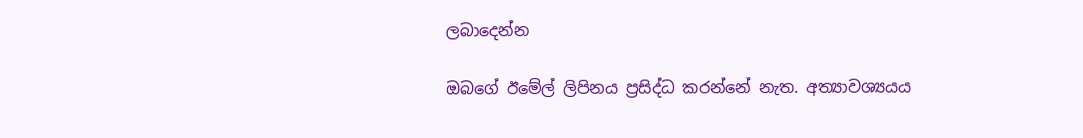ලබාදෙන්න

ඔබගේ ඊමේල් ලිපිනය ප්‍රසිද්ධ කරන්නේ නැත. අත්‍යාවශ්‍යයය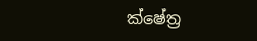ක්ෂේත්‍ර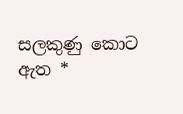සලකුණු කොට ඇත *